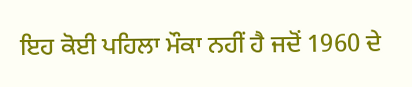ਇਹ ਕੋਈ ਪਹਿਲਾ ਮੌਕਾ ਨਹੀਂ ਹੈ ਜਦੋਂ 1960 ਦੇ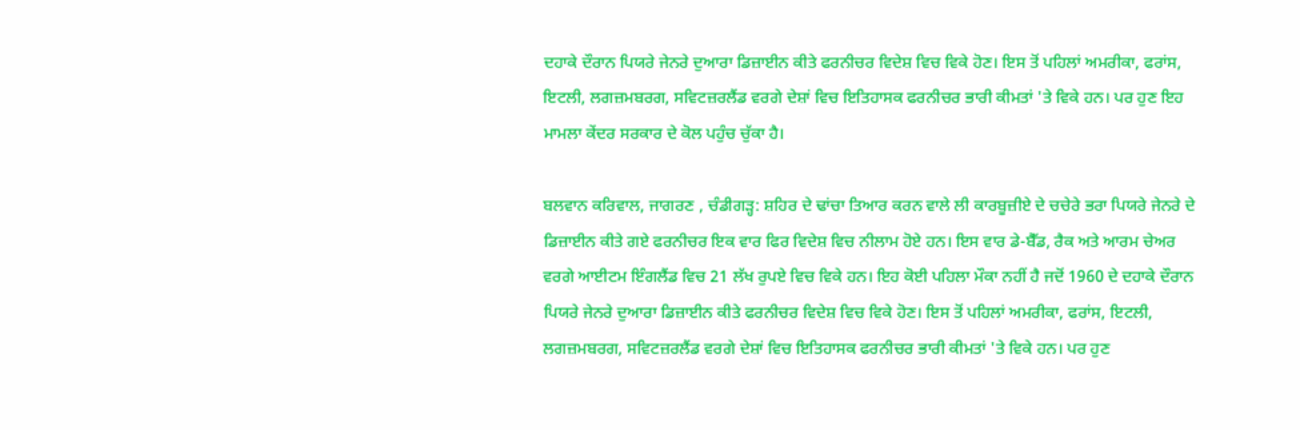ਦਹਾਕੇ ਦੌਰਾਨ ਪਿਯਰੇ ਜੇਨਰੇ ਦੁਆਰਾ ਡਿਜ਼ਾਈਨ ਕੀਤੇ ਫਰਨੀਚਰ ਵਿਦੇਸ਼ ਵਿਚ ਵਿਕੇ ਹੋਣ। ਇਸ ਤੋਂ ਪਹਿਲਾਂ ਅਮਰੀਕਾ, ਫਰਾਂਸ, ਇਟਲੀ, ਲਗਜ਼ਮਬਰਗ, ਸਵਿਟਜ਼ਰਲੈਂਡ ਵਰਗੇ ਦੇਸ਼ਾਂ ਵਿਚ ਇਤਿਹਾਸਕ ਫਰਨੀਚਰ ਭਾਰੀ ਕੀਮਤਾਂ 'ਤੇ ਵਿਕੇ ਹਨ। ਪਰ ਹੁਣ ਇਹ ਮਾਮਲਾ ਕੇਂਦਰ ਸਰਕਾਰ ਦੇ ਕੋਲ ਪਹੁੰਚ ਚੁੱਕਾ ਹੈ।

ਬਲਵਾਨ ਕਰਿਵਾਲ, ਜਾਗਰਣ , ਚੰਡੀਗੜ੍ਹ: ਸ਼ਹਿਰ ਦੇ ਢਾਂਚਾ ਤਿਆਰ ਕਰਨ ਵਾਲੇ ਲੀ ਕਾਰਬੂਜ਼ੀਏ ਦੇ ਚਚੇਰੇ ਭਰਾ ਪਿਯਰੇ ਜੇਨਰੇ ਦੇ ਡਿਜ਼ਾਈਨ ਕੀਤੇ ਗਏ ਫਰਨੀਚਰ ਇਕ ਵਾਰ ਫਿਰ ਵਿਦੇਸ਼ ਵਿਚ ਨੀਲਾਮ ਹੋਏ ਹਨ। ਇਸ ਵਾਰ ਡੇ-ਬੈੱਡ, ਰੈਕ ਅਤੇ ਆਰਮ ਚੇਅਰ ਵਰਗੇ ਆਈਟਮ ਇੰਗਲੈਂਡ ਵਿਚ 21 ਲੱਖ ਰੁਪਏ ਵਿਚ ਵਿਕੇ ਹਨ। ਇਹ ਕੋਈ ਪਹਿਲਾ ਮੌਕਾ ਨਹੀਂ ਹੈ ਜਦੋਂ 1960 ਦੇ ਦਹਾਕੇ ਦੌਰਾਨ ਪਿਯਰੇ ਜੇਨਰੇ ਦੁਆਰਾ ਡਿਜ਼ਾਈਨ ਕੀਤੇ ਫਰਨੀਚਰ ਵਿਦੇਸ਼ ਵਿਚ ਵਿਕੇ ਹੋਣ। ਇਸ ਤੋਂ ਪਹਿਲਾਂ ਅਮਰੀਕਾ, ਫਰਾਂਸ, ਇਟਲੀ, ਲਗਜ਼ਮਬਰਗ, ਸਵਿਟਜ਼ਰਲੈਂਡ ਵਰਗੇ ਦੇਸ਼ਾਂ ਵਿਚ ਇਤਿਹਾਸਕ ਫਰਨੀਚਰ ਭਾਰੀ ਕੀਮਤਾਂ 'ਤੇ ਵਿਕੇ ਹਨ। ਪਰ ਹੁਣ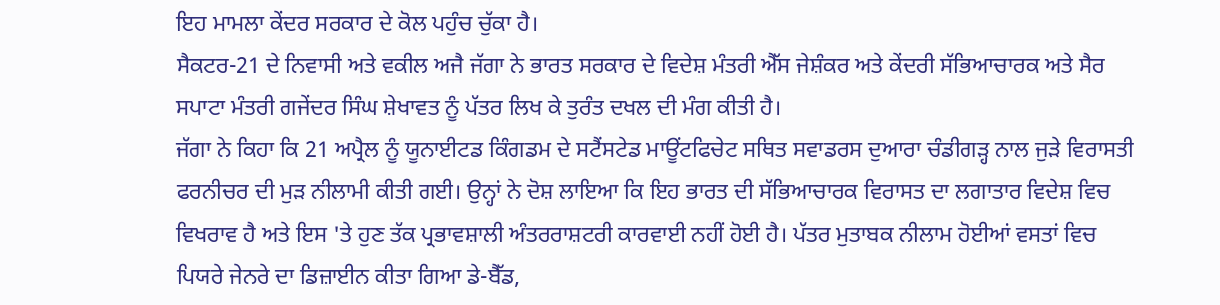ਇਹ ਮਾਮਲਾ ਕੇਂਦਰ ਸਰਕਾਰ ਦੇ ਕੋਲ ਪਹੁੰਚ ਚੁੱਕਾ ਹੈ।
ਸੈਕਟਰ-21 ਦੇ ਨਿਵਾਸੀ ਅਤੇ ਵਕੀਲ ਅਜੈ ਜੱਗਾ ਨੇ ਭਾਰਤ ਸਰਕਾਰ ਦੇ ਵਿਦੇਸ਼ ਮੰਤਰੀ ਐੱਸ ਜੇਸ਼ੰਕਰ ਅਤੇ ਕੇਂਦਰੀ ਸੱਭਿਆਚਾਰਕ ਅਤੇ ਸੈਰ ਸਪਾਟਾ ਮੰਤਰੀ ਗਜੇਂਦਰ ਸਿੰਘ ਸ਼ੇਖਾਵਤ ਨੂੰ ਪੱਤਰ ਲਿਖ ਕੇ ਤੁਰੰਤ ਦਖਲ ਦੀ ਮੰਗ ਕੀਤੀ ਹੈ।
ਜੱਗਾ ਨੇ ਕਿਹਾ ਕਿ 21 ਅਪ੍ਰੈਲ ਨੂੰ ਯੂਨਾਈਟਡ ਕਿੰਗਡਮ ਦੇ ਸਟੈਂਸਟੇਡ ਮਾਊਂਟਫਿਚੇਟ ਸਥਿਤ ਸਵਾਡਰਸ ਦੁਆਰਾ ਚੰਡੀਗੜ੍ਹ ਨਾਲ ਜੁੜੇ ਵਿਰਾਸਤੀ ਫਰਨੀਚਰ ਦੀ ਮੁੜ ਨੀਲਾਮੀ ਕੀਤੀ ਗਈ। ਉਨ੍ਹਾਂ ਨੇ ਦੋਸ਼ ਲਾਇਆ ਕਿ ਇਹ ਭਾਰਤ ਦੀ ਸੱਭਿਆਚਾਰਕ ਵਿਰਾਸਤ ਦਾ ਲਗਾਤਾਰ ਵਿਦੇਸ਼ ਵਿਚ ਵਿਖਰਾਵ ਹੈ ਅਤੇ ਇਸ 'ਤੇ ਹੁਣ ਤੱਕ ਪ੍ਰਭਾਵਸ਼ਾਲੀ ਅੰਤਰਰਾਸ਼ਟਰੀ ਕਾਰਵਾਈ ਨਹੀਂ ਹੋਈ ਹੈ। ਪੱਤਰ ਮੁਤਾਬਕ ਨੀਲਾਮ ਹੋਈਆਂ ਵਸਤਾਂ ਵਿਚ ਪਿਯਰੇ ਜੇਨਰੇ ਦਾ ਡਿਜ਼ਾਈਨ ਕੀਤਾ ਗਿਆ ਡੇ-ਬੈੱਡ,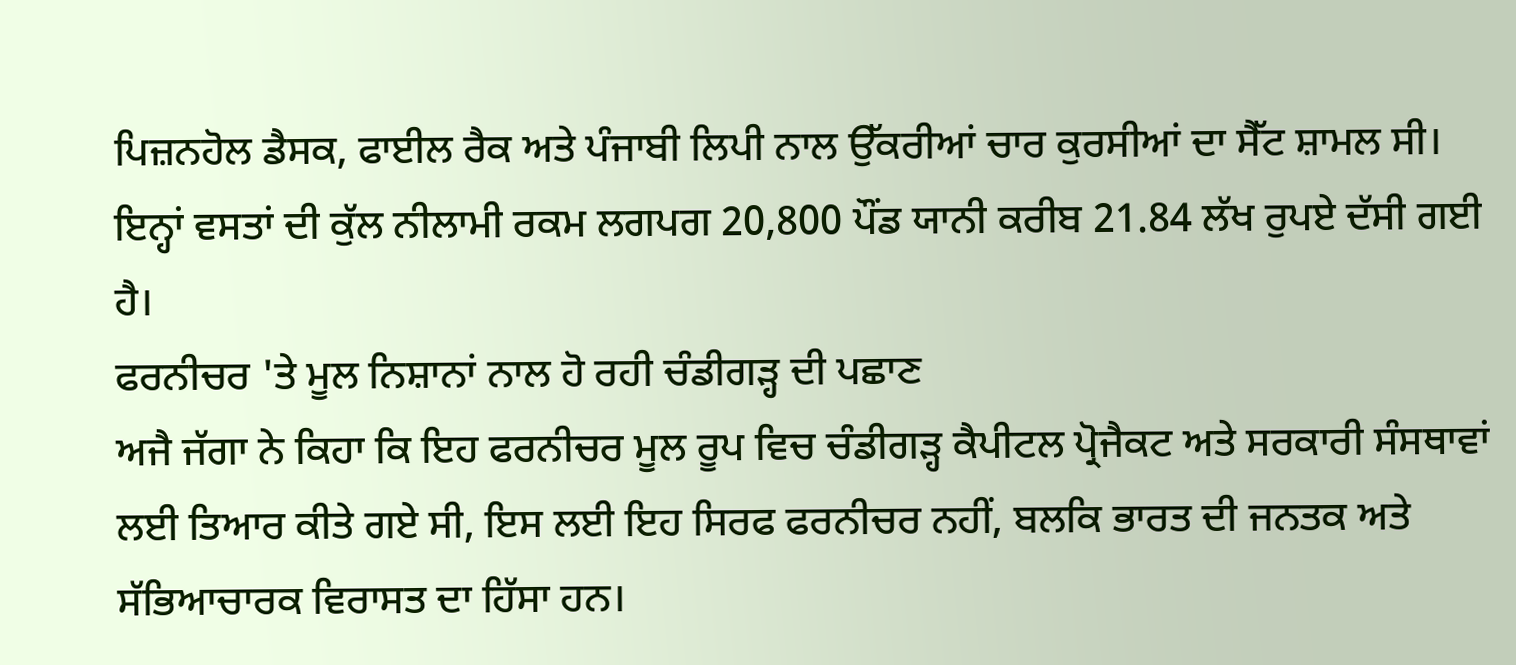ਪਿਜ਼ਨਹੋਲ ਡੈਸਕ, ਫਾਈਲ ਰੈਕ ਅਤੇ ਪੰਜਾਬੀ ਲਿਪੀ ਨਾਲ ਉੱਕਰੀਆਂ ਚਾਰ ਕੁਰਸੀਆਂ ਦਾ ਸੈੱਟ ਸ਼ਾਮਲ ਸੀ। ਇਨ੍ਹਾਂ ਵਸਤਾਂ ਦੀ ਕੁੱਲ ਨੀਲਾਮੀ ਰਕਮ ਲਗਪਗ 20,800 ਪੌਂਡ ਯਾਨੀ ਕਰੀਬ 21.84 ਲੱਖ ਰੁਪਏ ਦੱਸੀ ਗਈ ਹੈ।
ਫਰਨੀਚਰ 'ਤੇ ਮੂਲ ਨਿਸ਼ਾਨਾਂ ਨਾਲ ਹੋ ਰਹੀ ਚੰਡੀਗੜ੍ਹ ਦੀ ਪਛਾਣ
ਅਜੈ ਜੱਗਾ ਨੇ ਕਿਹਾ ਕਿ ਇਹ ਫਰਨੀਚਰ ਮੂਲ ਰੂਪ ਵਿਚ ਚੰਡੀਗੜ੍ਹ ਕੈਪੀਟਲ ਪ੍ਰੋਜੈਕਟ ਅਤੇ ਸਰਕਾਰੀ ਸੰਸਥਾਵਾਂ ਲਈ ਤਿਆਰ ਕੀਤੇ ਗਏ ਸੀ, ਇਸ ਲਈ ਇਹ ਸਿਰਫ ਫਰਨੀਚਰ ਨਹੀਂ, ਬਲਕਿ ਭਾਰਤ ਦੀ ਜਨਤਕ ਅਤੇ ਸੱਭਿਆਚਾਰਕ ਵਿਰਾਸਤ ਦਾ ਹਿੱਸਾ ਹਨ।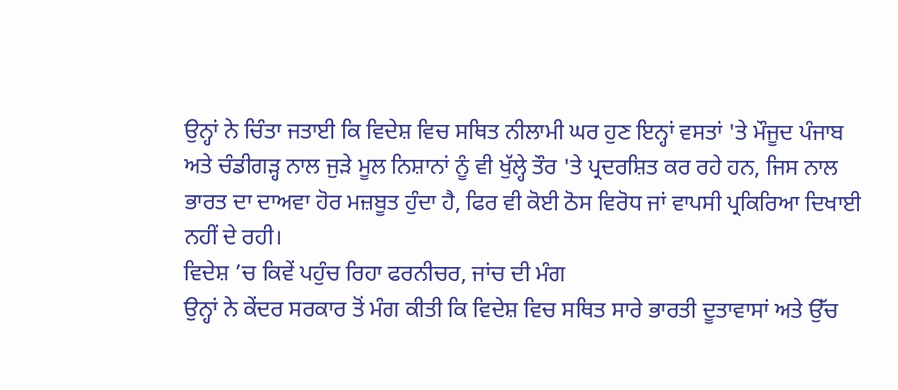ਉਨ੍ਹਾਂ ਨੇ ਚਿੰਤਾ ਜਤਾਈ ਕਿ ਵਿਦੇਸ਼ ਵਿਚ ਸਥਿਤ ਨੀਲਾਮੀ ਘਰ ਹੁਣ ਇਨ੍ਹਾਂ ਵਸਤਾਂ 'ਤੇ ਮੌਜੂਦ ਪੰਜਾਬ ਅਤੇ ਚੰਡੀਗੜ੍ਹ ਨਾਲ ਜੁੜੇ ਮੂਲ ਨਿਸ਼ਾਨਾਂ ਨੂੰ ਵੀ ਖੁੱਲ੍ਹੇ ਤੌਰ 'ਤੇ ਪ੍ਰਦਰਸ਼ਿਤ ਕਰ ਰਹੇ ਹਨ, ਜਿਸ ਨਾਲ ਭਾਰਤ ਦਾ ਦਾਅਵਾ ਹੋਰ ਮਜ਼ਬੂਤ ਹੁੰਦਾ ਹੈ, ਫਿਰ ਵੀ ਕੋਈ ਠੋਸ ਵਿਰੋਧ ਜਾਂ ਵਾਪਸੀ ਪ੍ਰਕਿਰਿਆ ਦਿਖਾਈ ਨਹੀਂ ਦੇ ਰਹੀ।
ਵਿਦੇਸ਼ ’ਚ ਕਿਵੇਂ ਪਹੁੰਚ ਰਿਹਾ ਫਰਨੀਚਰ, ਜਾਂਚ ਦੀ ਮੰਗ
ਉਨ੍ਹਾਂ ਨੇ ਕੇਂਦਰ ਸਰਕਾਰ ਤੋਂ ਮੰਗ ਕੀਤੀ ਕਿ ਵਿਦੇਸ਼ ਵਿਚ ਸਥਿਤ ਸਾਰੇ ਭਾਰਤੀ ਦੂਤਾਵਾਸਾਂ ਅਤੇ ਉੱਚ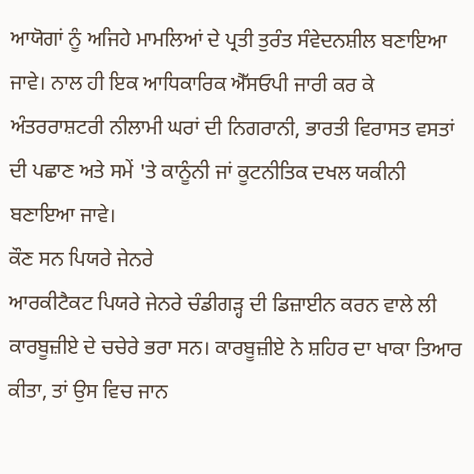ਆਯੋਗਾਂ ਨੂੰ ਅਜਿਹੇ ਮਾਮਲਿਆਂ ਦੇ ਪ੍ਰਤੀ ਤੁਰੰਤ ਸੰਵੇਦਨਸ਼ੀਲ ਬਣਾਇਆ ਜਾਵੇ। ਨਾਲ ਹੀ ਇਕ ਆਧਿਕਾਰਿਕ ਐੱਸਓਪੀ ਜਾਰੀ ਕਰ ਕੇ ਅੰਤਰਰਾਸ਼ਟਰੀ ਨੀਲਾਮੀ ਘਰਾਂ ਦੀ ਨਿਗਰਾਨੀ, ਭਾਰਤੀ ਵਿਰਾਸਤ ਵਸਤਾਂ ਦੀ ਪਛਾਣ ਅਤੇ ਸਮੇਂ 'ਤੇ ਕਾਨੂੰਨੀ ਜਾਂ ਕੂਟਨੀਤਿਕ ਦਖਲ ਯਕੀਨੀ ਬਣਾਇਆ ਜਾਵੇ।
ਕੌਣ ਸਨ ਪਿਯਰੇ ਜੇਨਰੇ
ਆਰਕੀਟੈਕਟ ਪਿਯਰੇ ਜੇਨਰੇ ਚੰਡੀਗੜ੍ਹ ਦੀ ਡਿਜ਼ਾਈਨ ਕਰਨ ਵਾਲੇ ਲੀ ਕਾਰਬੂਜ਼ੀਏ ਦੇ ਚਚੇਰੇ ਭਰਾ ਸਨ। ਕਾਰਬੂਜ਼ੀਏ ਨੇ ਸ਼ਹਿਰ ਦਾ ਖਾਕਾ ਤਿਆਰ ਕੀਤਾ, ਤਾਂ ਉਸ ਵਿਚ ਜਾਨ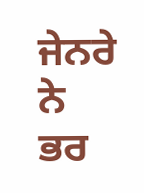ਜੇਨਰੇ ਨੇ ਭਰ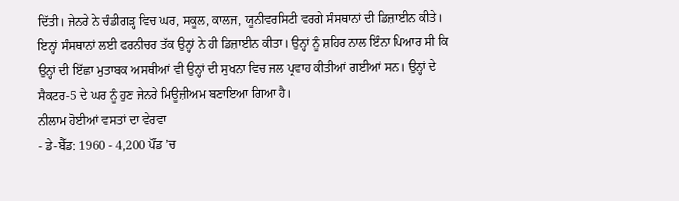ਦਿੱਤੀ। ਜੇਨਰੇ ਨੇ ਚੰਡੀਗੜ੍ਹ ਵਿਚ ਘਰ, ਸਕੂਲ, ਕਾਲਜ, ਯੂਨੀਵਰਸਿਟੀ ਵਰਗੇ ਸੰਸਥਾਨਾਂ ਦੀ ਡਿਜ਼ਾਈਨ ਕੀਤੇ। ਇਨ੍ਹਾਂ ਸੰਸਥਾਨਾਂ ਲਈ ਫਰਨੀਚਰ ਤੱਕ ਉਨ੍ਹਾਂ ਨੇ ਹੀ ਡਿਜ਼ਾਈਨ ਕੀਤਾ। ਉਨ੍ਹਾਂ ਨੂੰ ਸ਼ਹਿਰ ਨਾਲ ਇੰਨਾ ਪਿਆਰ ਸੀ ਕਿ ਉਨ੍ਹਾਂ ਦੀ ਇੱਛਾ ਮੁਤਾਬਕ ਅਸਥੀਆਂ ਵੀ ਉਨ੍ਹਾਂ ਦੀ ਸੁਖਨਾ ਵਿਚ ਜਲ ਪ੍ਰਵਾਹ ਕੀਤੀਆਂ ਗਈਆਂ ਸਨ। ਉਨ੍ਹਾਂ ਦੇ ਸੈਕਟਰ-5 ਦੇ ਘਰ ਨੂੰ ਹੁਣ ਜੇਨਰੇ ਮਿਊਜ਼ੀਅਮ ਬਣਾਇਆ ਗਿਆ ਹੈ।
ਨੀਲਾਮ ਹੋਈਆਂ ਵਸਤਾਂ ਦਾ ਵੇਰਵਾ
- ਡੇ-ਬੈੱਡ: 1960 - 4,200 ਪੌਂਡ ’ਚ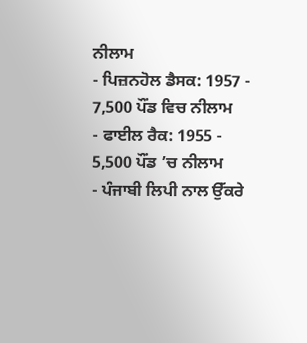ਨੀਲਾਮ
- ਪਿਜ਼ਨਹੋਲ ਡੈਸਕ: 1957 - 7,500 ਪੌਂਡ ਵਿਚ ਨੀਲਾਮ
- ਫਾਈਲ ਰੈਕ: 1955 - 5,500 ਪੌਂਡ ’ਚ ਨੀਲਾਮ
- ਪੰਜਾਬੀ ਲਿਪੀ ਨਾਲ ਉੱਕਰੇ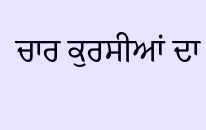ਚਾਰ ਕੁਰਸੀਆਂ ਦਾ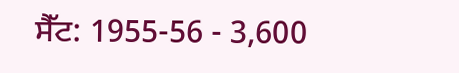ਸੈੱਟ: 1955-56 - 3,600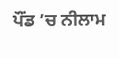ਪੌਂਡ ’ਚ ਨੀਲਾਮ